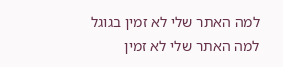למה האתר שלי לא זמין בגוגל
למה האתר שלי לא זמין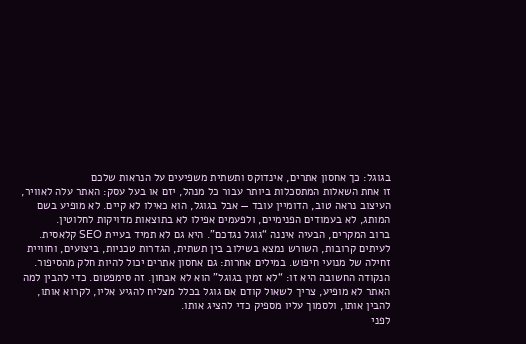בגוגל: כך אחסון אתרים, אינדוקס ותשתית משפיעים על הנראות שלכם
זו אחת השאלות המתסכלות ביותר עבור כל מנהל, יזם או בעל עסק: האתר עלה לאוויר, העיצוב נראה טוב, הדומיין עובד — אבל בגוגל, הוא כאילו לא קיים. לא מופיע בשם המותג, לא בעמודים הפנימיים, ולפעמים אפילו לא בתוצאות מדויקות לחלוטין.
ברוב המקרים, הבעיה איננה “גוגל נגדכם”. היא גם לא תמיד בעיית SEO קלאסית. לעיתים קרובות, השורש נמצא בשילוב בין תשתית, הגדרות טכניות, ביצועים, וחוויית זחילה של מנועי חיפוש. במילים אחרות: גם אחסון אתרים יכול להיות חלק מהסיפור.
הנקודה החשובה היא זו: “לא זמין בגוגל” הוא לא אבחון. זה סימפטום. כדי להבין למה האתר לא מופיע, צריך לשאול קודם אם גוגל בכלל מצליח להגיע אליו, לקרוא אותו, להבין אותו, ולסמוך עליו מספיק כדי להציג אותו.
לפני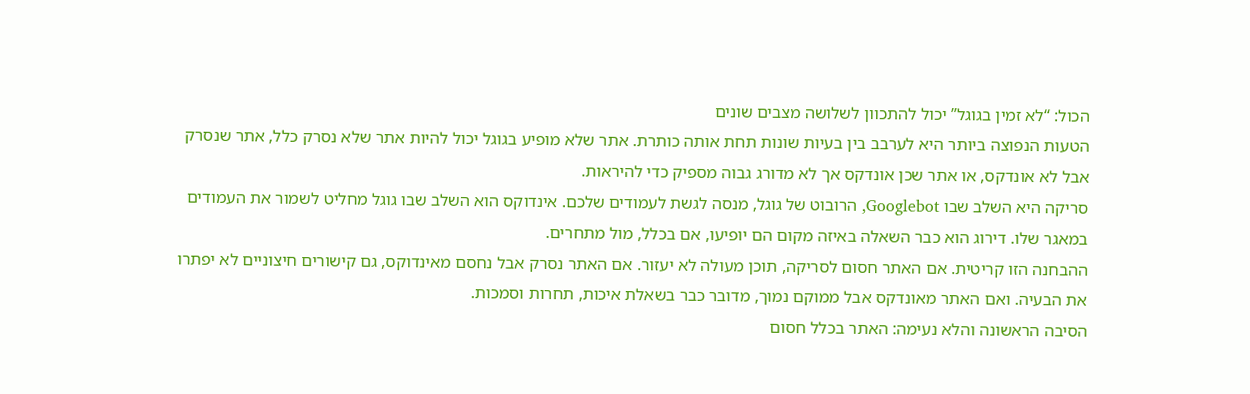הכול: “לא זמין בגוגל” יכול להתכוון לשלושה מצבים שונים
הטעות הנפוצה ביותר היא לערבב בין בעיות שונות תחת אותה כותרת. אתר שלא מופיע בגוגל יכול להיות אתר שלא נסרק כלל, אתר שנסרק אבל לא אונדקס, או אתר שכן אונדקס אך לא מדורג גבוה מספיק כדי להיראות.
סריקה היא השלב שבו Googlebot, הרובוט של גוגל, מנסה לגשת לעמודים שלכם. אינדוקס הוא השלב שבו גוגל מחליט לשמור את העמודים במאגר שלו. דירוג הוא כבר השאלה באיזה מקום הם יופיעו, אם בכלל, מול מתחרים.
ההבחנה הזו קריטית. אם האתר חסום לסריקה, תוכן מעולה לא יעזור. אם האתר נסרק אבל נחסם מאינדוקס, גם קישורים חיצוניים לא יפתרו את הבעיה. ואם האתר מאונדקס אבל ממוקם נמוך, מדובר כבר בשאלת איכות, תחרות וסמכות.
הסיבה הראשונה והלא נעימה: האתר בכלל חסום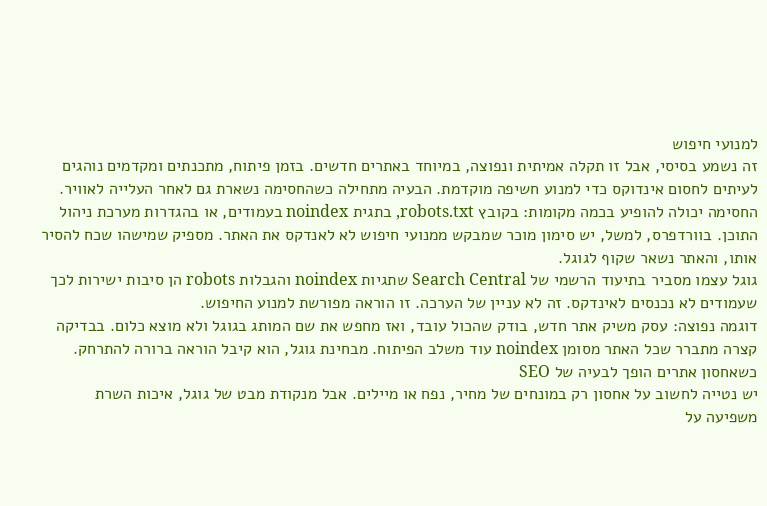למנועי חיפוש
זה נשמע בסיסי, אבל זו תקלה אמיתית ונפוצה, במיוחד באתרים חדשים. בזמן פיתוח, מתכנתים ומקדמים נוהגים לעיתים לחסום אינדוקס כדי למנוע חשיפה מוקדמת. הבעיה מתחילה כשהחסימה נשארת גם לאחר העלייה לאוויר.
החסימה יכולה להופיע בכמה מקומות: בקובץ robots.txt, בתגית noindex בעמודים, או בהגדרות מערכת ניהול התוכן. בוורדפרס, למשל, יש סימון מוכר שמבקש ממנועי חיפוש לא לאנדקס את האתר. מספיק שמישהו שכח להסיר אותו, והאתר נשאר שקוף לגוגל.
גוגל עצמו מסביר בתיעוד הרשמי של Search Central שתגיות noindex והגבלות robots הן סיבות ישירות לכך שעמודים לא נכנסים לאינדקס. זה לא עניין של הערכה. זו הוראה מפורשת למנוע החיפוש.
דוגמה נפוצה: עסק משיק אתר חדש, בודק שהכול עובד, ואז מחפש את שם המותג בגוגל ולא מוצא כלום. בבדיקה קצרה מתברר שכל האתר מסומן noindex עוד משלב הפיתוח. מבחינת גוגל, הוא קיבל הוראה ברורה להתרחק.
כשאחסון אתרים הופך לבעיה של SEO
יש נטייה לחשוב על אחסון רק במונחים של מחיר, נפח או מיילים. אבל מנקודת מבט של גוגל, איכות השרת משפיעה על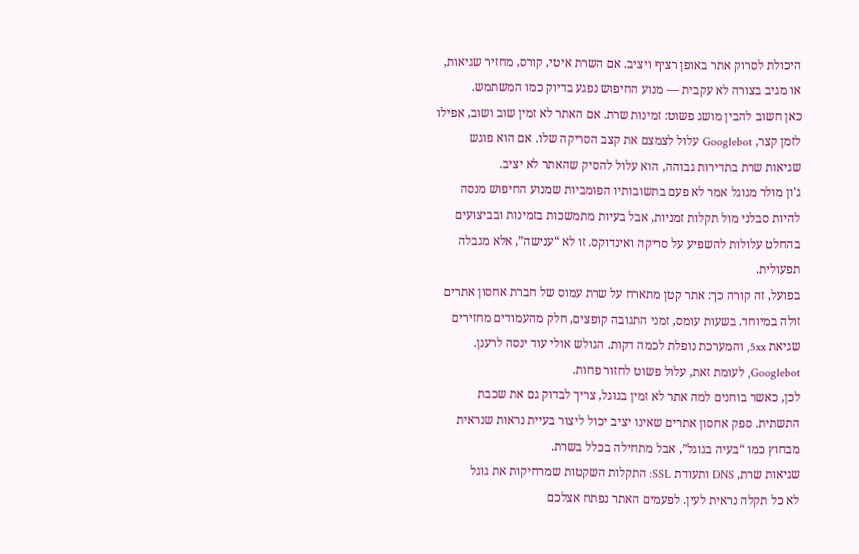היכולת לסרוק אתר באופן רציף ויציב. אם השרת איטי, קורס, מחזיר שגיאות, או מגיב בצורה לא עקבית — מנוע החיפוש נפגע בדיוק כמו המשתמש.
כאן חשוב להבין מושג פשוט: זמינות שרת. אם האתר לא זמין שוב ושוב, אפילו לזמן קצר, Googlebot עלול לצמצם את קצב הסריקה שלו. אם הוא פוגש שגיאות שרת בתדירות גבוהה, הוא עלול להסיק שהאתר לא יציב.
ג'ון מולר מגוגל אמר לא פעם בתשובותיו הפומביות שמנוע החיפוש מנסה להיות סבלני מול תקלות זמניות, אבל בעיות מתמשכות בזמינות ובביצועים בהחלט עלולות להשפיע על סריקה ואינדוקס. זו לא “ענישה”, אלא מגבלה תפעולית.
בפועל, זה קורה כך: אתר קטן מתארח על שרת עמוס של חברת אחסון אתרים זולה במיוחד. בשעות עומס, זמני התגובה קופצים, חלק מהעמודים מחזירים שגיאת 5xx, והמערכת נופלת לכמה דקות. הגולש אולי עוד ינסה לרענן. Googlebot, לעומת זאת, עלול פשוט לחזור פחות.
לכן, כאשר בוחנים למה אתר לא זמין בגוגל, צריך לבדוק גם את שכבת התשתית. ספק אחסון אתרים שאינו יציב יכול ליצור בעיית נראות שנראית מבחוץ כמו “בעיה בגוגל”, אבל מתחילה בכלל בשרת.
שגיאות שרת, DNS ותעודת SSL: התקלות השקטות שמרחיקות את גוגל
לא כל תקלה נראית לעין. לפעמים האתר נפתח אצלכם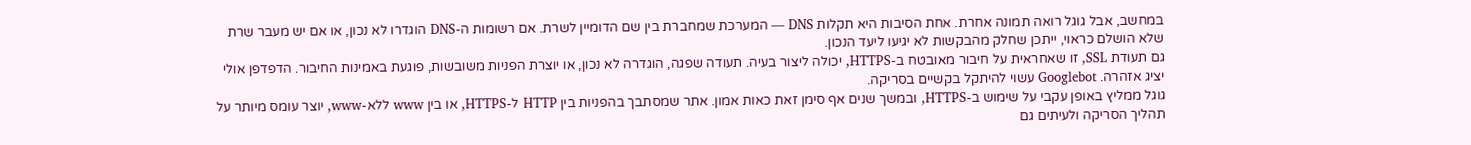במחשב, אבל גוגל רואה תמונה אחרת. אחת הסיבות היא תקלות DNS — המערכת שמחברת בין שם הדומיין לשרת. אם רשומות ה-DNS הוגדרו לא נכון, או אם יש מעבר שרת שלא הושלם כראוי, ייתכן שחלק מהבקשות לא יגיעו ליעד הנכון.
גם תעודת SSL, זו שאחראית על חיבור מאובטח ב-HTTPS, יכולה ליצור בעיה. תעודה שפגה, הוגדרה לא נכון, או יוצרת הפניות משובשות, פוגעת באמינות החיבור. הדפדפן אולי יציג אזהרה. Googlebot עשוי להיתקל בקשיים בסריקה.
גוגל ממליץ באופן עקבי על שימוש ב-HTTPS, ובמשך שנים אף סימן זאת כאות אמון. אתר שמסתבך בהפניות בין HTTP ל-HTTPS, או בין www ללא-www, יוצר עומס מיותר על תהליך הסריקה ולעיתים גם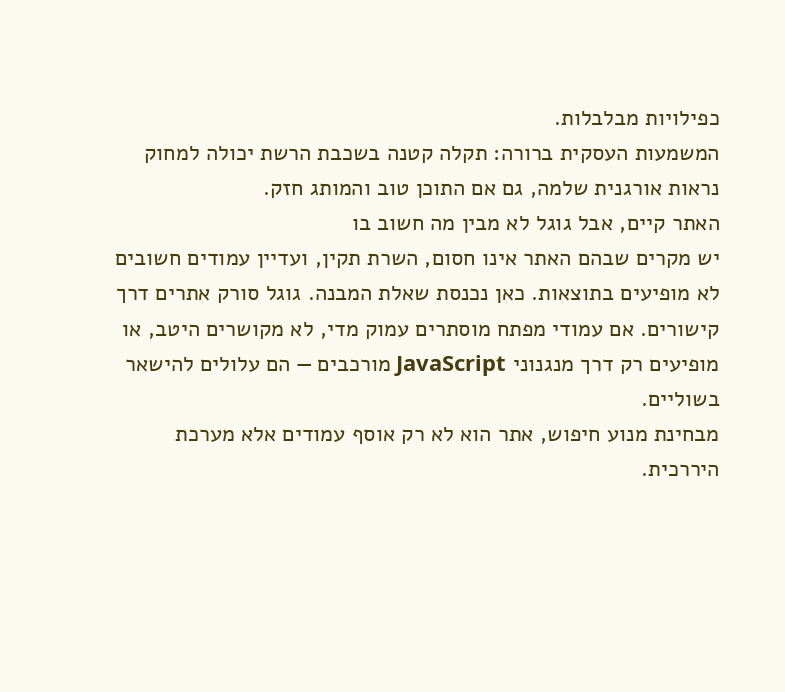כפילויות מבלבלות.
המשמעות העסקית ברורה: תקלה קטנה בשכבת הרשת יכולה למחוק נראות אורגנית שלמה, גם אם התוכן טוב והמותג חזק.
האתר קיים, אבל גוגל לא מבין מה חשוב בו
יש מקרים שבהם האתר אינו חסום, השרת תקין, ועדיין עמודים חשובים לא מופיעים בתוצאות. כאן נכנסת שאלת המבנה. גוגל סורק אתרים דרך קישורים. אם עמודי מפתח מוסתרים עמוק מדי, לא מקושרים היטב, או מופיעים רק דרך מנגנוני JavaScript מורכבים — הם עלולים להישאר בשוליים.
מבחינת מנוע חיפוש, אתר הוא לא רק אוסף עמודים אלא מערכת היררכית.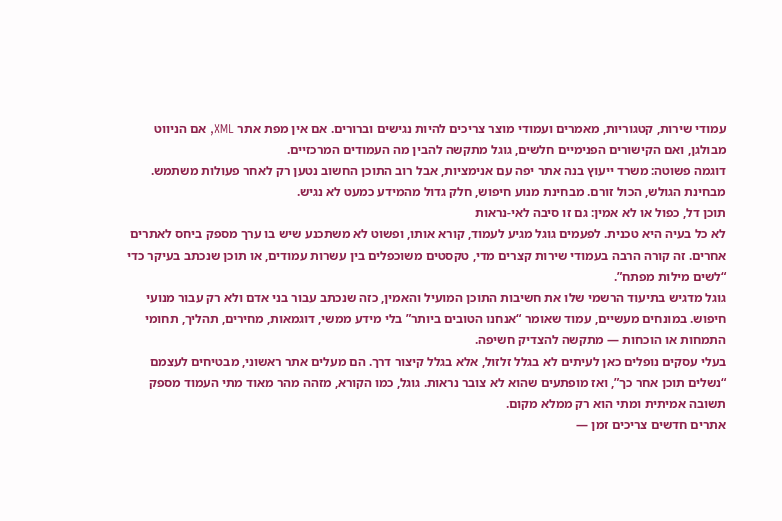עמודי שירות, קטגוריות, מאמרים ועמודי מוצר צריכים להיות נגישים וברורים. אם אין מפת אתר XML, אם הניווט מבולגן, ואם הקישורים הפנימיים חלשים, גוגל מתקשה להבין מה העמודים המרכזיים.
דוגמה פשוטה: משרד ייעוץ בנה אתר יפה עם אנימציות, אבל רוב התוכן החשוב נטען רק לאחר פעולות משתמש. מבחינת הגולש, הכול זורם. מבחינת מנוע חיפוש, חלק גדול מהמידע כמעט לא נגיש.
תוכן דל, כפול או לא אמין: גם זו סיבה לאי-נראות
לא כל בעיה היא טכנית. לפעמים גוגל מגיע לעמוד, קורא אותו, ופשוט לא משתכנע שיש בו ערך מספק ביחס לאתרים אחרים. זה קורה הרבה בעמודי שירות קצרים מדי, טקסטים משוכפלים בין עשרות עמודים, או תוכן שנכתב בעיקר כדי “לשים מילות מפתח”.
גוגל מדגיש בתיעוד הרשמי שלו את חשיבות התוכן המועיל והאמין, כזה שנכתב עבור בני אדם ולא רק עבור מנועי חיפוש. במונחים מעשיים, עמוד שאומר “אנחנו הטובים ביותר” בלי מידע ממשי, דוגמאות, מחירים, תהליך, תחומי התמחות או הוכחות — מתקשה להצדיק חשיפה.
בעלי עסקים נופלים כאן לעיתים לא בגלל זלזול, אלא בגלל קיצור דרך. הם מעלים אתר ראשוני, מבטיחים לעצמם “נשלים תוכן אחר כך”, ואז מופתעים שהוא לא צובר נראות. גוגל, כמו הקורא, מזהה מהר מאוד מתי העמוד מספק תשובה אמיתית ומתי הוא רק ממלא מקום.
אתרים חדשים צריכים זמן —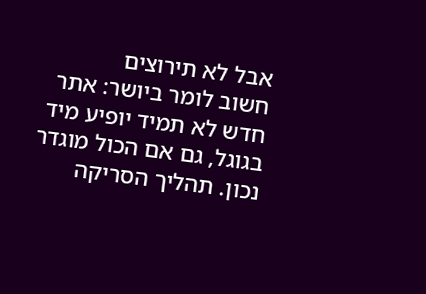אבל לא תירוצים
חשוב לומר ביושר: אתר חדש לא תמיד יופיע מיד בגוגל, גם אם הכול מוגדר נכון. תהליך הסריקה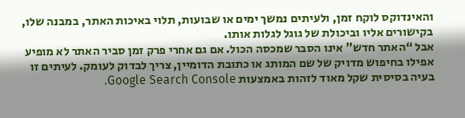והאינדוקס לוקח זמן, ולעיתים נמשך ימים או שבועות, תלוי באיכות האתר, במבנה שלו, בקישורים אליו וביכולת של גוגל לגלות אותו.
אבל “האתר חדש” אינו הסבר שמכסה הכול. אם גם אחרי פרק זמן סביר האתר לא מופיע אפילו בחיפוש מדויק של שם המותג או כתובת הדומיין, צריך לבדוק לעומק. לעיתים זו בעיה בסיסית שקל מאוד לזהות באמצעות Google Search Console.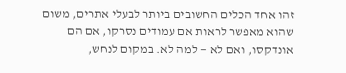זהו אחד הכלים החשובים ביותר לבעלי אתרים, משום שהוא מאפשר לראות אם עמודים נסרקו, אם הם אונדקסו, ואם לא — למה לא. במקום לנחש,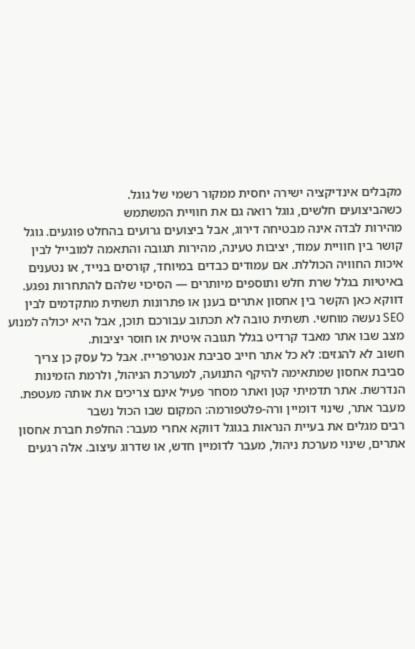מקבלים אינדיקציה ישירה יחסית ממקור רשמי של גוגל.
כשהביצועים חלשים, גוגל רואה גם את חוויית המשתמש
מהירות לבדה אינה מבטיחה דירוג, אבל ביצועים גרועים בהחלט פוגעים. גוגל קושר בין חוויית עמוד, יציבות טעינה, מהירות תגובה והתאמה למובייל לבין איכות החוויה הכוללת. אם עמודים כבדים במיוחד, קורסים בנייד, או נטענים באיטיות בגלל שרת חלש ותוספים מיותרים — הסיכוי שלהם להתחרות נפגע.
דווקא כאן הקשר בין אחסון אתרים בענן או פתרונות תשתית מתקדמים לבין SEO נעשה מוחשי. תשתית טובה לא תכתוב עבורכם תוכן, אבל היא יכולה למנוע מצב שבו אתר מאבד קרדיט בגלל תגובה איטית או חוסר יציבות.
חשוב לא להגזים: לא כל אתר חייב סביבת אנטרפרייז. אבל כל עסק כן צריך סביבת אחסון שמתאימה להיקף התנועה, למערכת הניהול, ולרמת הזמינות הנדרשת. אתר תדמיתי קטן ואתר מסחר פעיל אינם צריכים את אותה מעטפת.
מעבר אתר, שינוי דומיין ורה-פלטפורמה: המקום שבו הכול נשבר
רבים מגלים את בעיית הנראות בגוגל דווקא אחרי מעבר: החלפת חברת אחסון אתרים, שינוי מערכת ניהול, מעבר לדומיין חדש, או שדרוג עיצוב. אלה רגעים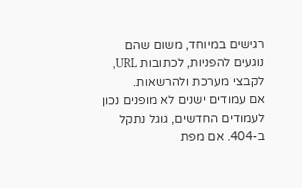רגישים במיוחד, משום שהם נוגעים להפניות, לכתובות URL, לקבצי מערכת ולהרשאות.
אם עמודים ישנים לא מופנים נכון לעמודים החדשים, גוגל נתקל ב-404. אם מפת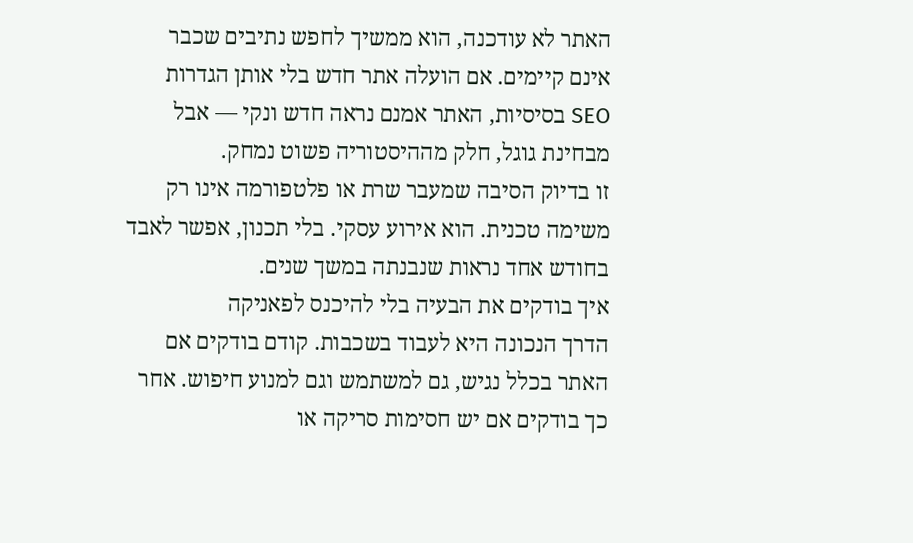האתר לא עודכנה, הוא ממשיך לחפש נתיבים שכבר אינם קיימים. אם הועלה אתר חדש בלי אותן הגדרות SEO בסיסיות, האתר אמנם נראה חדש ונקי — אבל מבחינת גוגל, חלק מההיסטוריה פשוט נמחק.
זו בדיוק הסיבה שמעבר שרת או פלטפורמה אינו רק משימה טכנית. הוא אירוע עסקי. בלי תכנון, אפשר לאבד בחודש אחד נראות שנבנתה במשך שנים.
איך בודקים את הבעיה בלי להיכנס לפאניקה
הדרך הנכונה היא לעבוד בשכבות. קודם בודקים אם האתר בכלל נגיש, גם למשתמש וגם למנוע חיפוש. אחר כך בודקים אם יש חסימות סריקה או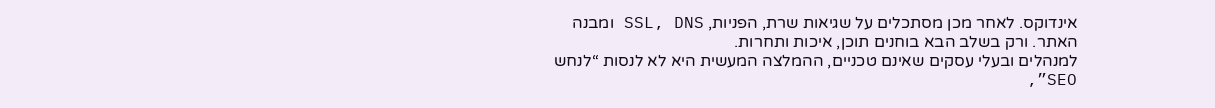אינדוקס. לאחר מכן מסתכלים על שגיאות שרת, הפניות, SSL, DNS ומבנה האתר. ורק בשלב הבא בוחנים תוכן, איכות ותחרות.
למנהלים ובעלי עסקים שאינם טכניים, ההמלצה המעשית היא לא לנסות “לנחש SEO”,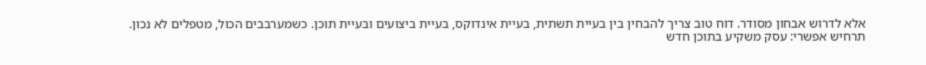אלא לדרוש אבחון מסודר. דוח טוב צריך להבחין בין בעיית תשתית, בעיית אינדוקס, בעיית ביצועים ובעיית תוכן. כשמערבבים הכול, מטפלים לא נכון.
תרחיש אפשרי: עסק משקיע בתוכן חדש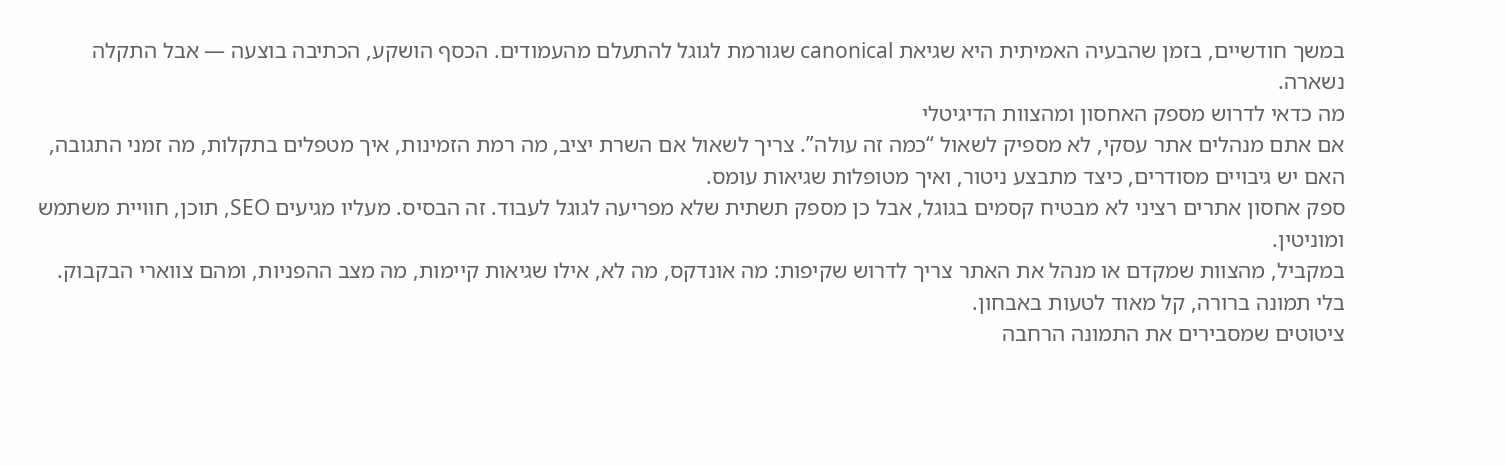במשך חודשיים, בזמן שהבעיה האמיתית היא שגיאת canonical שגורמת לגוגל להתעלם מהעמודים. הכסף הושקע, הכתיבה בוצעה — אבל התקלה נשארה.
מה כדאי לדרוש מספק האחסון ומהצוות הדיגיטלי
אם אתם מנהלים אתר עסקי, לא מספיק לשאול “כמה זה עולה”. צריך לשאול אם השרת יציב, מה רמת הזמינות, איך מטפלים בתקלות, מה זמני התגובה, האם יש גיבויים מסודרים, כיצד מתבצע ניטור, ואיך מטופלות שגיאות עומס.
ספק אחסון אתרים רציני לא מבטיח קסמים בגוגל, אבל כן מספק תשתית שלא מפריעה לגוגל לעבוד. זה הבסיס. מעליו מגיעים SEO, תוכן, חוויית משתמש ומוניטין.
במקביל, מהצוות שמקדם או מנהל את האתר צריך לדרוש שקיפות: מה אונדקס, מה לא, אילו שגיאות קיימות, מה מצב ההפניות, ומהם צווארי הבקבוק. בלי תמונה ברורה, קל מאוד לטעות באבחון.
ציטוטים שמסבירים את התמונה הרחבה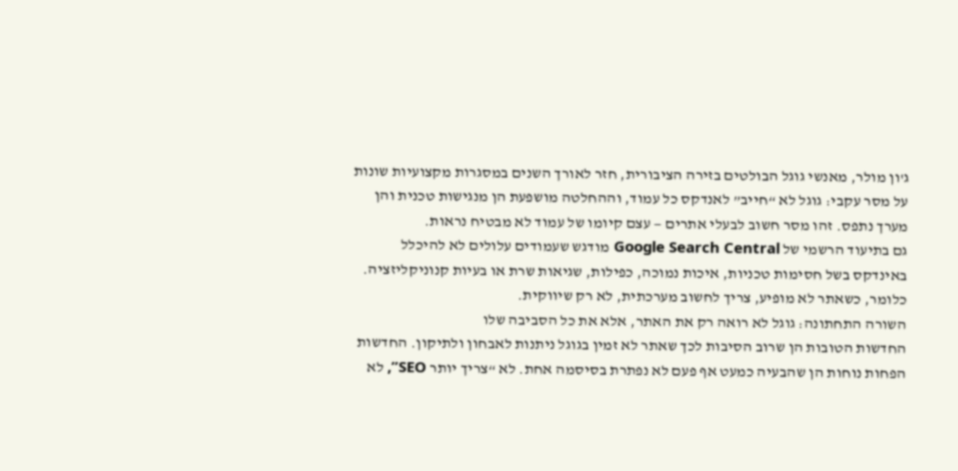ג'ון מולר, מאנשי גוגל הבולטים בזירה הציבורית, חזר לאורך השנים במסגרות מקצועיות שונות על מסר עקבי: גוגל לא “חייב” לאנדקס כל עמוד, וההחלטה מושפעת הן מנגישות טכנית והן מערך נתפס. זהו מסר חשוב לבעלי אתרים — עצם קיומו של עמוד לא מבטיח נראות.
גם בתיעוד הרשמי של Google Search Central מודגש שעמודים עלולים לא להיכלל באינדקס בשל חסימות טכניות, איכות נמוכה, כפילות, שגיאות שרת או בעיות קנוניקליזציה. כלומר, כשאתר לא מופיע, צריך לחשוב מערכתית, לא רק שיווקית.
השורה התחתונה: גוגל לא רואה רק את האתר, אלא את כל הסביבה שלו
החדשות הטובות הן שרוב הסיבות לכך שאתר לא זמין בגוגל ניתנות לאבחון ולתיקון. החדשות הפחות נוחות הן שהבעיה כמעט אף פעם לא נפתרת בסיסמה אחת. לא “צריך יותר SEO”, לא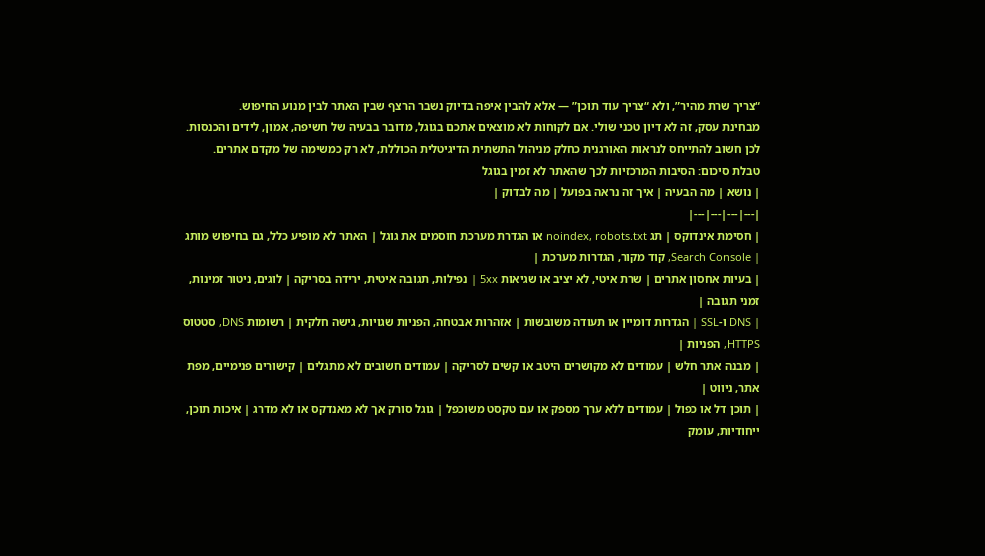“צריך שרת מהיר”, ולא “צריך עוד תוכן” — אלא להבין איפה בדיוק נשבר הרצף שבין האתר לבין מנוע החיפוש.
מבחינת עסק, זה לא דיון טכני שולי. אם לקוחות לא מוצאים אתכם בגוגל, מדובר בבעיה של חשיפה, אמון, לידים והכנסות. לכן חשוב להתייחס לנראות האורגנית כחלק מניהול התשתית הדיגיטלית הכוללת, לא רק כמשימה של מקדם אתרים.
טבלת סיכום: הסיבות המרכזיות לכך שהאתר לא זמין בגוגל
| נושא | מה הבעיה | איך זה נראה בפועל | מה לבדוק |
|---|---|---|---|
| חסימת אינדוקס | תג noindex, robots.txt או הגדרת מערכת חוסמים את גוגל | האתר לא מופיע כלל, גם בחיפוש מותג | Search Console, קוד מקור, הגדרות מערכת |
| בעיות אחסון אתרים | שרת איטי, לא יציב או שגיאות 5xx | נפילות, תגובה איטית, ירידה בסריקה | לוגים, ניטור זמינות, זמני תגובה |
| DNS ו-SSL | הגדרות דומיין או תעודה משובשות | אזהרות אבטחה, הפניות שגויות, גישה חלקית | רשומות DNS, סטטוס HTTPS, הפניות |
| מבנה אתר חלש | עמודים לא מקושרים היטב או קשים לסריקה | עמודים חשובים לא מתגלים | קישורים פנימיים, מפת אתר, ניווט |
| תוכן דל או כפול | עמודים ללא ערך מספק או עם טקסט משוכפל | גוגל סורק אך לא מאנדקס או לא מדרג | איכות תוכן, ייחודיות, עומק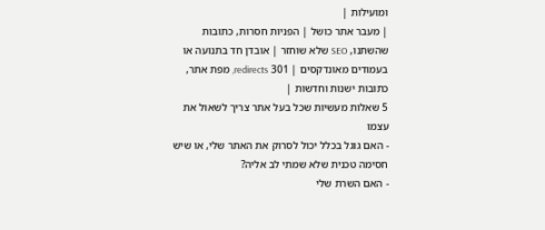ומועילות |
| מעבר אתר כושל | הפניות חסרות, כתובות שהשתנו, SEO שלא שוחזר | אובדן חד בתנועה או בעמודים מאונדקסים | 301 redirects, מפת אתר, כתובות ישנות וחדשות |
5 שאלות מעשיות שכל בעל אתר צריך לשאול את עצמו
- האם גוגל בכלל יכול לסרוק את האתר שלי, או שיש חסימה טכנית שלא שמתי לב אליה?
- האם השרת שלי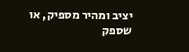יציב ומהיר מספיק, או שספק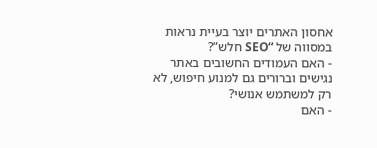אחסון האתרים יוצר בעיית נראות במסווה של “SEO חלש”?
- האם העמודים החשובים באתר נגישים וברורים גם למנוע חיפוש, לא רק למשתמש אנושי?
- האם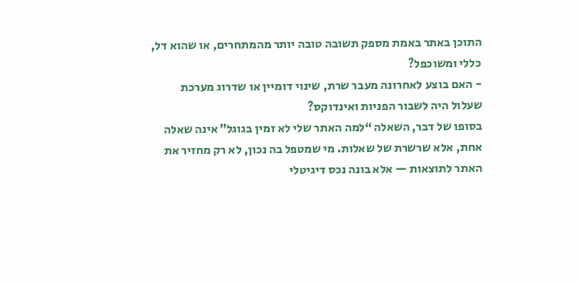התוכן באתר באמת מספק תשובה טובה יותר מהמתחרים, או שהוא דל, כללי ומשוכפל?
- האם בוצע לאחרונה מעבר שרת, שינוי דומיין או שדרוג מערכת שעלול היה לשבור הפניות ואינדוקס?
בסופו של דבר, השאלה “למה האתר שלי לא זמין בגוגל” אינה שאלה אחת, אלא שרשרת של שאלות. מי שמטפל בה נכון, לא רק מחזיר את האתר לתוצאות — אלא בונה נכס דיגיטלי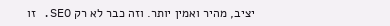יציב, מהיר ואמין יותר. וזה כבר לא רק SEO. זו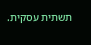תשתית עסקית.